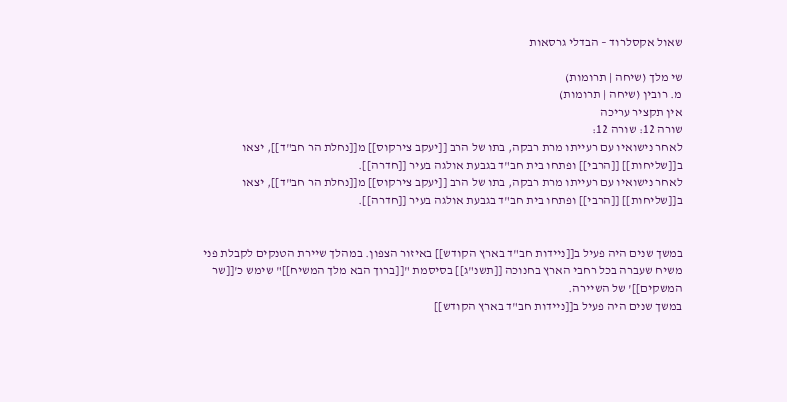שאול אקסלרוד – הבדלי גרסאות

שי מלך (שיחה | תרומות)
מ. רובין (שיחה | תרומות)
אין תקציר עריכה
שורה 12: שורה 12:
לאחר נישואיו עם רעייתו מרת רבקה, בתו של הרב [[יעקב צירקוס]] מ[[נחלת הר חב"ד]], יצאו ב[[שליחות]] [[הרבי]] ופתחו בית חב"ד בגבעת אולגה בעיר [[חדרה]].
לאחר נישואיו עם רעייתו מרת רבקה, בתו של הרב [[יעקב צירקוס]] מ[[נחלת הר חב"ד]], יצאו ב[[שליחות]] [[הרבי]] ופתחו בית חב"ד בגבעת אולגה בעיר [[חדרה]].


במשך שנים היה פעיל ב[[ניידות חב"ד בארץ הקודש]] באיזור הצפון. במהלך שיירת הטנקים לקבלת פני משיח שעברה בכל רחבי הארץ בחנוכה [[תשנ"ג]] בסיסמת "[[ברוך הבא מלך המשיח]]" שימש כ'[[שר המשקים]]' של השיירה.
במשך שנים היה פעיל ב[[ניידות חב"ד בארץ הקודש]]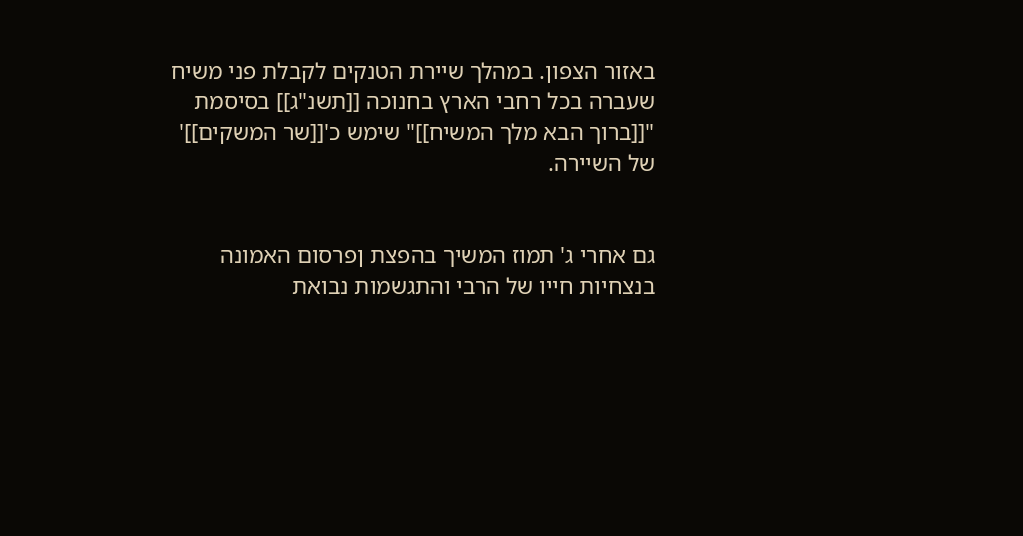באזור הצפון. במהלך שיירת הטנקים לקבלת פני משיח שעברה בכל רחבי הארץ בחנוכה [[תשנ"ג]] בסיסמת "[[ברוך הבא מלך המשיח]]" שימש כ'[[שר המשקים]]' של השיירה.


גם אחרי ג' תמוז המשיך בהפצת ןפרסום האמונה בנצחיות חייו של הרבי והתגשמות נבואת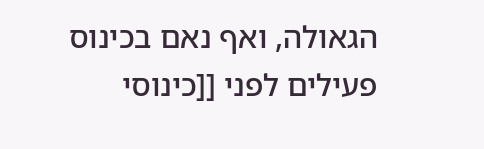הגאולה, ואף נאם בכינוס פעילים לפני [[כינוסי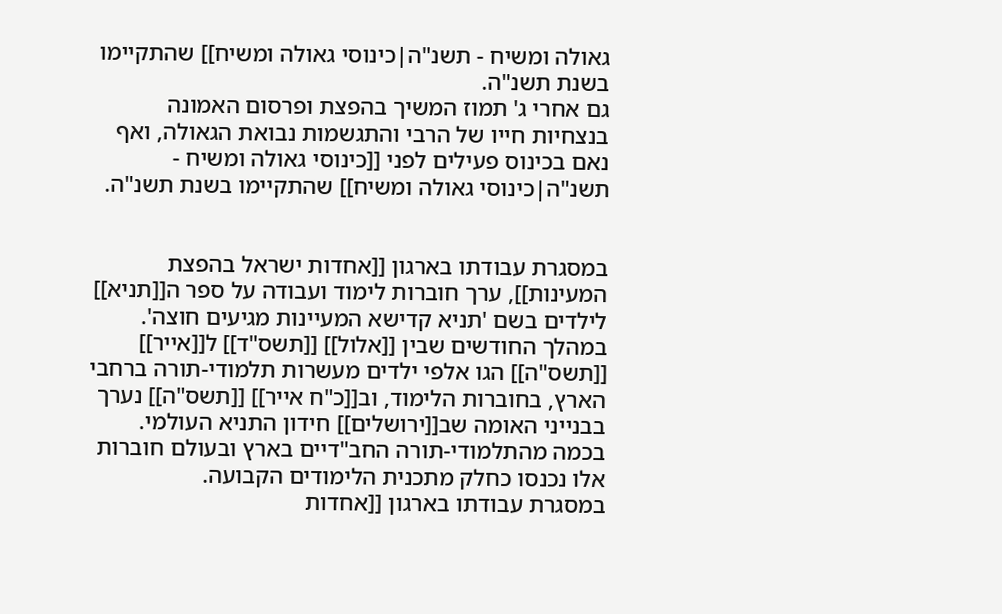גאולה ומשיח - תשנ"ה|כינוסי גאולה ומשיח]] שהתקיימו בשנת תשנ"ה.
גם אחרי ג' תמוז המשיך בהפצת ופרסום האמונה בנצחיות חייו של הרבי והתגשמות נבואת הגאולה, ואף נאם בכינוס פעילים לפני [[כינוסי גאולה ומשיח - תשנ"ה|כינוסי גאולה ומשיח]] שהתקיימו בשנת תשנ"ה.


במסגרת עבודתו בארגון [[אחדות ישראל בהפצת המעינות]], ערך חוברות לימוד ועבודה על ספר ה[[תניא]] לילדים בשם 'תניא קדישא המעיינות מגיעים חוצה'. במהלך החודשים שבין [[אלול]] [[תשס"ד]] ל[[אייר]] [[תשס"ה]] הגו אלפי ילדים מעשרות תלמודי-תורה ברחבי הארץ, בחוברות הלימוד, וב[[כ"ח אייר]] [[תשס"ה]] נערך בבנייני האומה שב[[ירושלים]] חידון התניא העולמי. בכמה מהתלמודי-תורה החב"דיים בארץ ובעולם חוברות אלו נכנסו כחלק מתכנית הלימודים הקבועה.
במסגרת עבודתו בארגון [[אחדות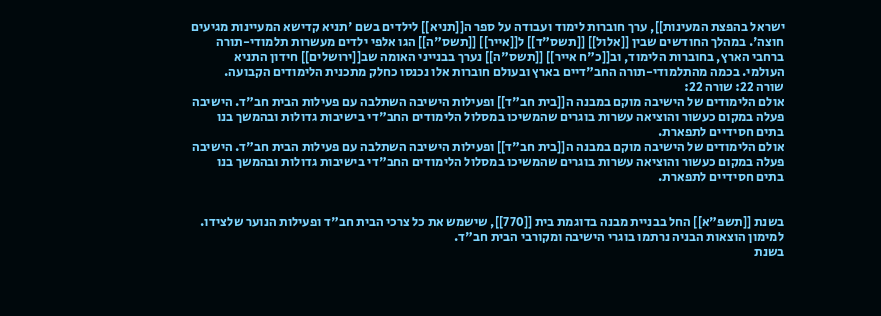ישראל בהפצת המעינות]], ערך חוברות לימוד ועבודה על ספר ה[[תניא]] לילדים בשם 'תניא קדישא המעיינות מגיעים חוצה'. במהלך החודשים שבין [[אלול]] [[תשס"ד]] ל[[אייר]] [[תשס"ה]] הגו אלפי ילדים מעשרות תלמודי-תורה ברחבי הארץ, בחוברות הלימוד, וב[[כ"ח אייר]] [[תשס"ה]] נערך בבנייני האומה שב[[ירושלים]] חידון התניא העולמי. בכמה מהתלמודי-תורה החב"דיים בארץ ובעולם חוברות אלו נכנסו כחלק מתכנית הלימודים הקבועה.
שורה 22: שורה 22:
אולם הלימודים של הישיבה מוקם במבנה ה[[בית חב"ד]] ופעילות הישיבה השתלבה עם פעילות הבית חב"ד. הישיבה פעלה במקום כעשור והוציאה עשרות בוגרים שהמשיכו במסלול הלימודים החב"די בישיבות גדולות ובהמשך בנו בתים חסידיים לתפארת.
אולם הלימודים של הישיבה מוקם במבנה ה[[בית חב"ד]] ופעילות הישיבה השתלבה עם פעילות הבית חב"ד. הישיבה פעלה במקום כעשור והוציאה עשרות בוגרים שהמשיכו במסלול הלימודים החב"די בישיבות גדולות ובהמשך בנו בתים חסידיים לתפארת.


בשנת [[תשפ"א]] החל בבניית מבנה בדוגמת בית [[770]], שישמש את כל צרכי הבית חב"ד ופעילות הנוער שלצידו. למימון הוצאות הבניה נרתמו בוגרי הישיבה ומקורבי הבית חב"ד.
בשנת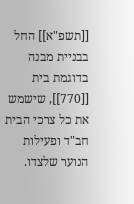[[תשפ"א]] החל בבניית מבנה בדוגמת בית [[770]], שישמש את כל צרכי הבית חב"ד ופעילות הנוער שלצדו.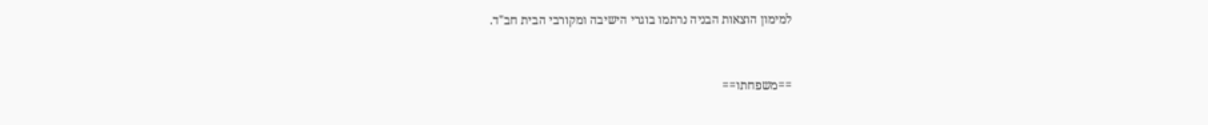למימון הוצאות הבניה נרתמו בוגרי הישיבה ומקורבי הבית חב"ד.


==משפחתו==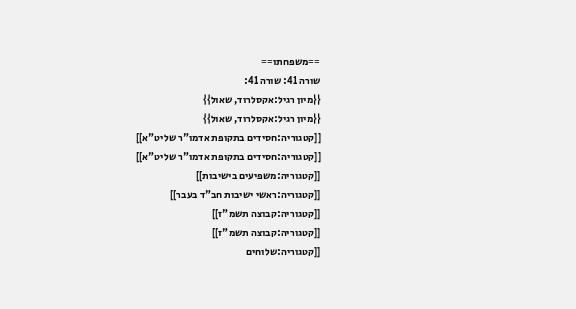==משפחתו==
שורה 41: שורה 41:
{{מיון רגיל:אקסלרוד, שאול}}
{{מיון רגיל:אקסלרוד, שאול}}
[[קטגוריה:חסידים בתקופת אדמו"ר שליט"א]]
[[קטגוריה:חסידים בתקופת אדמו"ר שליט"א]]
[[קטגוריה:משפיעים בישיבות]]
[[קטגוריה:ראשי ישיבות חב"ד בעבר]]
[[קטגוריה:קבוצה תשמ"ז]]
[[קטגוריה:קבוצה תשמ"ז]]
[[קטגוריה:שלוחים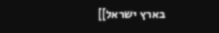בארץ ישראל]]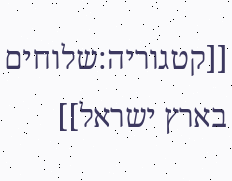[[קטגוריה:שלוחים בארץ ישראל]]